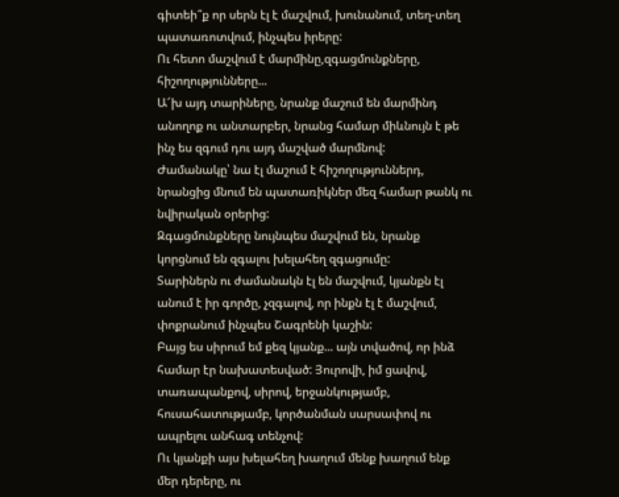գիտեի՞ք որ սերն էլ է մաշվում, խունանում, տեղ-տեղ պատառոտվում, ինչպես իրերը:
Ու հետո մաշվում է մարմինը,զգացմունքները, հիշողությունները...
Ա՜խ այդ տարիները, նրանք մաշում են մարմինդ անողոք ու անտարբեր, նրանց համար միևնույն է թե ինչ ես զգում դու այդ մաշված մարմնով:
Ժամանակը՝ նա էլ մաշում է հիշողություններդ, նրանցից մնում են պատառիկներ մեզ համար թանկ ու նվիրական օրերից:
Զգացմունքները նույնպես մաշվում են, նրանք կորցնում են զգալու խելահեղ զգացումը:
Տարիներն ու ժամանակն էլ են մաշվում, կյանքն էլ անում է իր գործը, չզգալով, որ ինքն էլ է մաշվում, փոքրանում ինչպես Շագրենի կաշին:
Բայց ես սիրում եմ քեզ կյանք... այն տվածով, որ ինձ համար էր նախատեսված: Յուրովի, իմ ցավով, տառապանքով, սիրով, երջանկությամբ, հուսահատությամբ, կործանման սարսափով ու ապրելու անհագ տենչով:
Ու կյանքի այս խելահեղ խաղում մենք խաղում ենք մեր դերերը, ու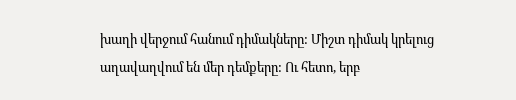խաղի վերջում հանում դիմակները: Միշտ դիմակ կրելուց աղավաղվում են մեր դեմքերը: Ու հետո, երբ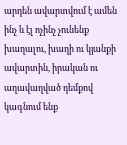արդեն ավարտվում է ամեն ինչ և էլ ոչինչ չունենք խաղալու, խաղի ու կյանքի ավարտին, իրական ու աղավաղված դեմքով կագնում ենք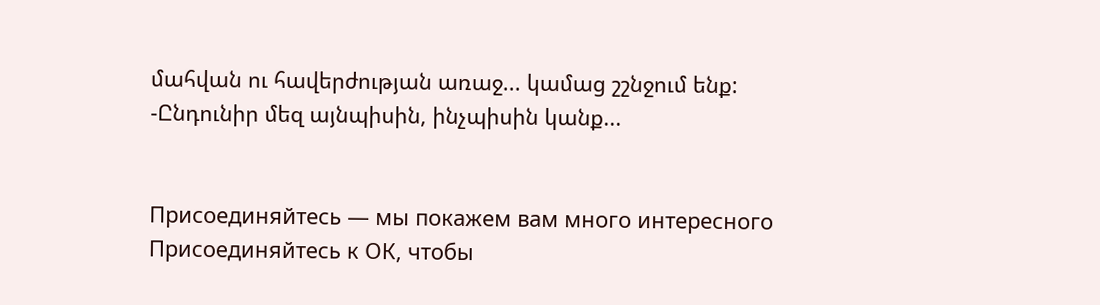մահվան ու հավերժության առաջ... կամաց շշնջում ենք:
-Ընդունիր մեզ այնպիսին, ինչպիսին կանք...


Присоединяйтесь — мы покажем вам много интересного
Присоединяйтесь к ОК, чтобы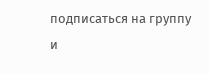подписаться на группу и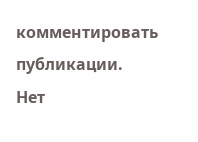комментировать публикации.
Нет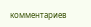комментариев